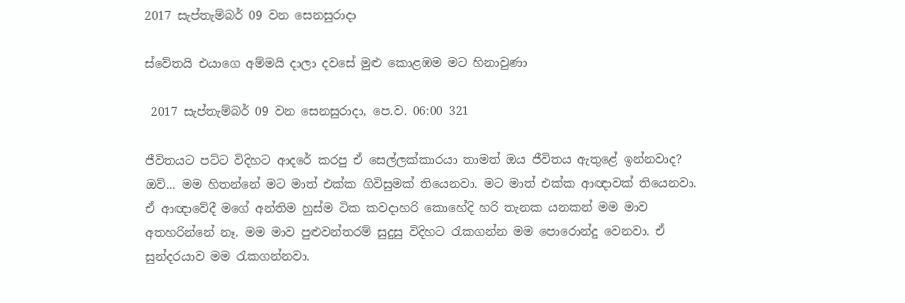2017 සැප්තැම්බර් 09 වන සෙනසුරාදා

ස්වේතයි එයාගෙ අම්මයි දාලා දවසේ මුළු කොළඹම මට හිනාවුණා

 2017 සැප්තැම්බර් 09 වන සෙනසුරාදා, පෙ.ව. 06:00 321

ජීවිතයට පට්ට විදිහට ආදරේ කරපු ඒ සෙල්ලක්කාරයා තාමත් ඔය ජීවිතය ඇතුළේ ඉන්නවාද?
ඔව්... මම හිතන්නේ මට මාත් එක්ක ගිවිසුමක් තියෙනවා. මට මාත් එක්ක ආඥාවක් තියෙනවා. ඒ ආඥාවේදී මගේ අන්තිම හුස්ම ටික කවදාහරි කොහේදි හරි තැනක යනකන් මම මාව අතහරින්නේ නෑ. මම මාව පුළුවන්තරම් සුදුසු විදිහට රැකගන්න මම පොරොන්දු වෙනවා. ඒ සුන්දරයාව මම රැකගන්නවා.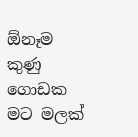ඕනෑම කුණු ගොඩක මට මලක්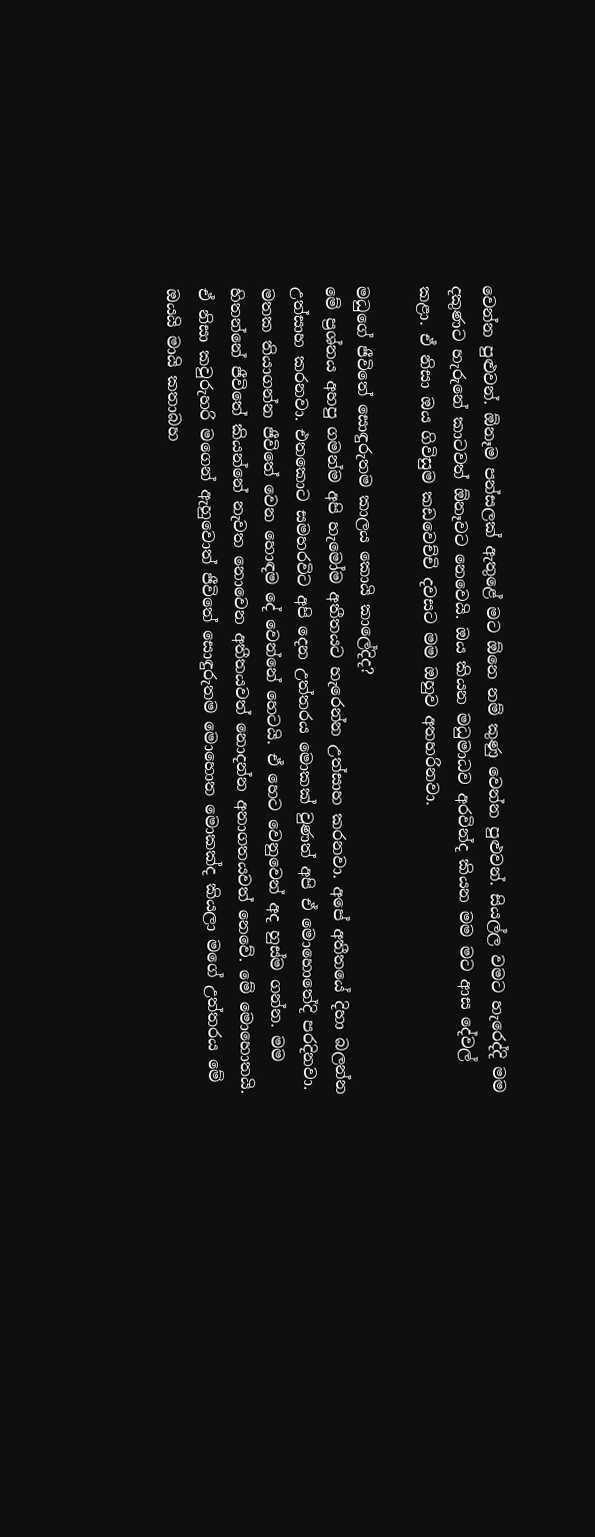වෙන්න පුළුවන්. ඕනෑම පන්සලක් ඇතුළේ මට ඕනෙ නම් කුණු වෙන්න පුළුවන්. සියල්ල වමට හැරෙද්දි මම දකුණට හැරුනේ කාටවත් ඕනෑවට නෙවෙයි. ඔය කියන මධුමාධව අරවින්ද කියන මම මට ආස දේවල් කළා. ඒ නිසා ඔය ගිවිසුම කඩවෙච්චි දවසට මම ඔහුව අතහරිනවා.

මධුගේ ජීවිතේ සොඳුරුතම කාලය කොයි කාලේදිද?
මේ ප්‍රශ්නය අහපු ගමන්ම අපි හැමෝම අතීතයට හැරෙන්න උත්සාහ කරනවා. අපේ අතීතයේ දිහා බලන්න උත්සාහ කරනවා. එතකොට සමහරවිට අපි දෙන උත්තරය මොකක් වුණත් අපි ඒ මොහොතේදි පරදිනවා. මතක තියාගන්න ජීවිතේ වෙන හොඳම දේ වෙන්නේ හෙටයි. ඒ හෙට වෙනුවෙන් අද හුස්ම ගන්න. මම හිතන්නේ ජීවිතේ කියන්නේ නැවත නොවෙන අතීතයවත් නොදන්න අනාගතයවත් නෙවේ. මේ මොහොතයි. ඒ නිසා කවුරුහරි මගෙන් ඇහුවොත් ජීවිතේ සොඳුරුතම මොහොත මොකක්ද කියලා මගේ උත්තරය මේ ඔයයි මායි කතාබහ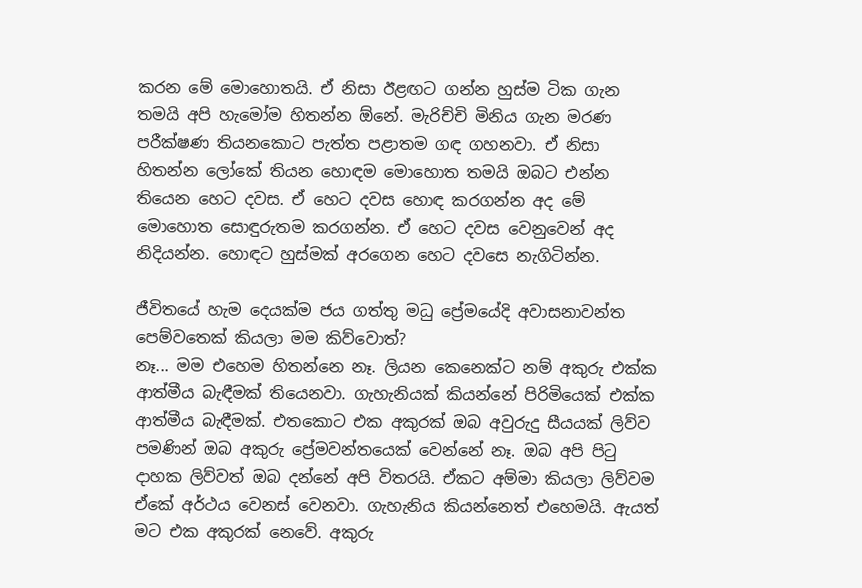කරන මේ මොහොතයි. ඒ නිසා ඊළඟට ගන්න හුස්ම ටික ගැන තමයි අපි හැමෝම හිතන්න ඕනේ. මැරිච්චි මිනිය ගැන මරණ පරීක්ෂණ තියනකොට පැත්ත පළාතම ගඳ ගහනවා. ඒ නිසා හිතන්න ලෝකේ තියන හොඳම මොහොත තමයි ඔබට එන්න තියෙන හෙට දවස. ඒ හෙට දවස හොඳ කරගන්න අද මේ මොහොත සොඳුරුතම කරගන්න. ඒ හෙට දවස වෙනුවෙන් අද නිදියන්න. හොඳට හුස්මක් අරගෙන හෙට දවසෙ නැගිටින්න.

ජීවිතයේ හැම දෙයක්ම ජය ගත්තු මධු ප්‍රේමයේදි අවාසනාවන්ත පෙම්වතෙක් කියලා මම කිව්වොත්?
නෑ... මම එහෙම හිතන්නෙ නෑ. ලියන කෙනෙක්ට නම් අකුරු එක්ක ආත්මීය බැඳීමක් තියෙනවා. ගැහැනියක් කියන්නේ පිරිමියෙක් එක්ක ආත්මීය බැඳීමක්. එතකොට එක අකුරක් ඔබ අවුරුදු සීයයක් ලිව්ව පමණින් ඔබ අකුරු ප්‍රේමවන්තයෙක් වෙන්නේ නෑ. ඔබ අපි පිටු දාහක ලිව්වත් ඔබ දන්නේ අපි විතරයි. ඒකට අම්මා කියලා ලිව්වම ඒකේ අර්ථය වෙනස් වෙනවා. ගැහැනිය කියන්නෙත් එහෙමයි. ඇයත් මට එක අකුරක් නෙවේ. අකුරු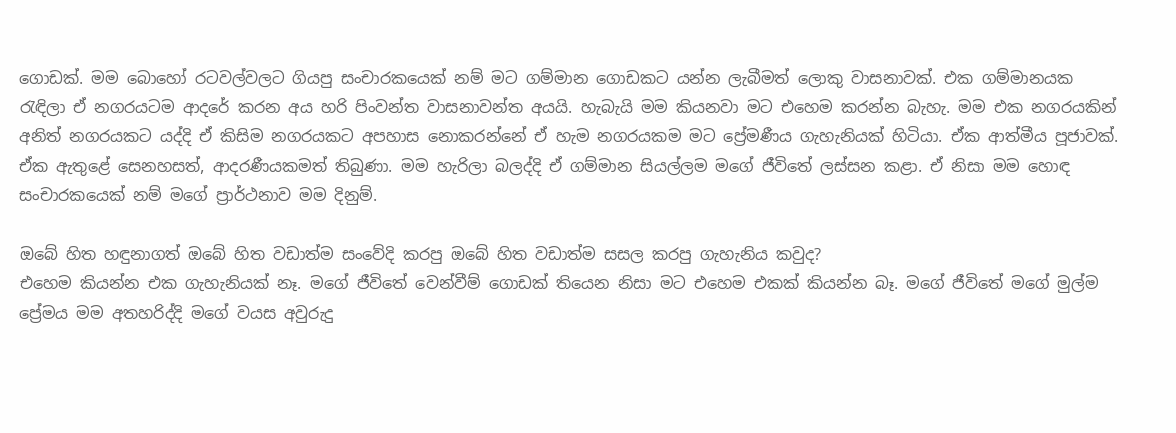ගොඩක්. මම බොහෝ රටවල්වලට ගියපු සංචාරකයෙක් නම් මට ගම්මාන ගොඩකට යන්න ලැබීමත් ලොකු වාසනාවක්. එක ගම්මානයක රැඳිලා ඒ නගරයටම ආදරේ කරන අය හරි පිංවන්ත වාසනාවන්ත අයයි. හැබැයි මම කියනවා මට එහෙම කරන්න බැහැ. මම එක නගරයකින් අනිත් නගරයකට යද්දි ඒ කිසිම නගරයකට අපහාස නොකරන්නේ ඒ හැම නගරයකම මට ප්‍රේමණීය ගැහැනියක් හිටියා. ඒක ආත්මීය පූජාවක්. ඒක ඇතුළේ සෙනහසත්, ආදරණීයකමත් තිබුණා. මම හැරිලා බලද්දි ඒ ගම්මාන සියල්ලම මගේ ජීවිතේ ලස්සන කළා. ඒ නිසා මම හොඳ සංචාරකයෙක් නම් මගේ ප්‍රාර්ථනාව මම දිනුම්.

ඔබේ හිත හඳුනාගත් ඔබේ හිත වඩාත්ම සංවේදි කරපු ඔබේ හිත වඩාත්ම සසල කරපු ගැහැනිය කවුද?
එහෙම කියන්න එක ගැහැනියක් නෑ. මගේ ජීවිතේ වෙන්වීම් ගොඩක් තියෙන නිසා මට එහෙම එකක් කියන්න බෑ. මගේ ජීවිතේ මගේ මුල්ම ප්‍රේමය මම අතහරිද්දි මගේ වයස අවුරුදු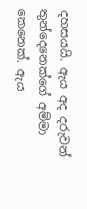දහසයයි. ඇය අද දරුවන් තුන්දෙනෙක්ගේ අම්මා කෙනෙක්. ඇය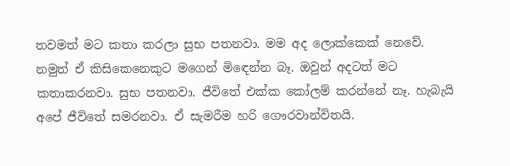තවමත් මට කතා කරලා සුභ පතනවා. මම අද ලොක්කෙක් නෙවේ. නමුත් ඒ කිසිකෙනෙකුට මගෙන් මිඳෙන්න බෑ. ඔවුන් අදටත් මට කතාකරනවා. සුභ පතනවා. ජීවිතේ එක්ක කෝලම් කරන්නේ නෑ. හැබැයි අපේ ජීවිතේ සමරනවා. ඒ සැමරීම හරි ගෞරවාන්විතයි.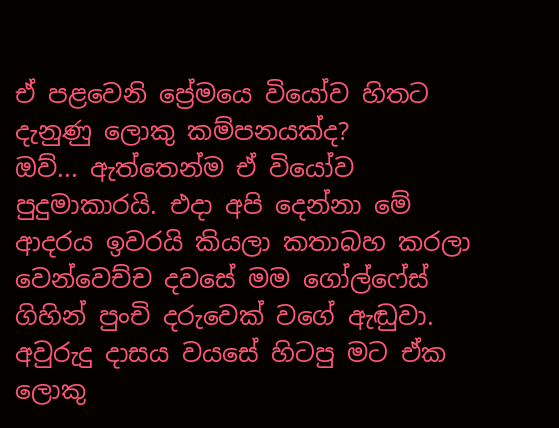ඒ පළවෙනි ප්‍රේමයෙ වියෝව හිතට දැනුණු ලොකු කම්පනයක්ද?
ඔව්... ඇත්තෙන්ම ඒ වියෝව පුදුමාකාරයි. එදා අපි දෙන්නා මේ ආදරය ඉවරයි කියලා කතාබහ කරලා වෙන්වෙච්ච දවසේ මම ගෝල්ෆේස් ගිහින් පුංචි දරුවෙක් වගේ ඇඬුවා. අවුරුදු දාසය වයසේ හිටපු මට ඒක ලොකු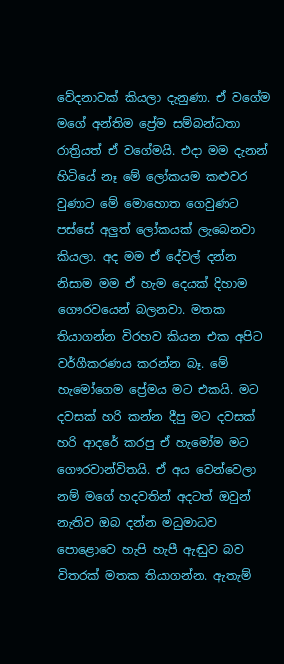වේදනාවක් කියලා දැනුණා. ඒ වගේම මගේ අන්තිම ප්‍රේම සම්බන්ධතා රාත්‍රියත් ඒ වගේමයි. එදා මම දැනන් හිටියේ නෑ මේ ලෝකයම කළුවර වුණාට මේ මොහොත ගෙවුණට පස්සේ අලුත් ලෝකයක් ලැබෙනවා කියලා. අද මම ඒ දේවල් දන්න නිසාම මම ඒ හැම දෙයක් දිහාම ගෞරවයෙන් බලනවා. මතක තියාගන්න විරහව කියන එක අපිට වර්ගීකරණය කරන්න බෑ. මේ හැමෝගෙම ප්‍රේමය මට එකයි. මට දවසක් හරි කන්න දීපු මට දවසක් හරි ආදරේ කරපු ඒ හැමෝම මට ගෞරවාන්විතයි. ඒ අය වෙන්වෙලා නම් මගේ හදවතින් අදටත් ඔවුන් නැතිව ඔබ දන්න මධුමාධව පොළොවෙ හැපි හැපී ඇඬුව බව විතරක් මතක තියාගන්න. ඇතැම්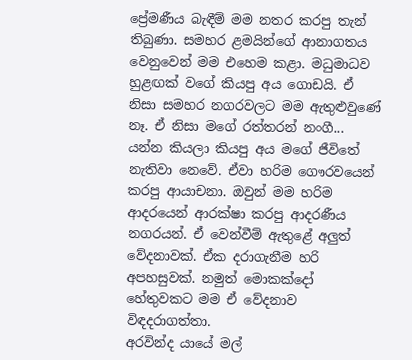ප්‍රේමණීය බැඳීම් මම නතර කරපු තැන් තිබුණා. සමහර ළමයින්ගේ ආනාගතය වෙනුවෙන් මම එහෙම කළා. මධුමාධව හුළඟක් වගේ කියපු අය ගොඩයි. ඒ නිසා සමහර නගරවලට මම ඇතුළුවුණේ නෑ. ඒ නිසා මගේ රත්තරන් නංගී... යන්න කියලා කියපු අය මගේ ජීවිතේ නැතිවා නෙවේ. ඒවා හරිම ගෞරවයෙන් කරපු ආයාචනා. ඔවුන් මම හරිම ආදරයෙන් ආරක්ෂා කරපු ආදරණීය නගරයන්. ඒ වෙන්වීම් ඇතුළේ අලුත් වේදනාවක්. ඒක දරාගැනීම හරි අපහසුවක්. නමුත් මොකක්දෝ හේතුවකට මම ඒ වේදනාව විඳදරාගත්තා.
අරවින්ද යායේ මල්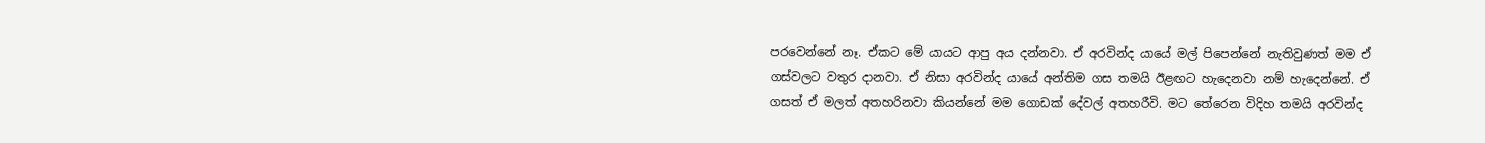පරවෙන්නේ නෑ. ඒකට මේ යායට ආපු අය දන්නවා. ඒ අරවින්ද යායේ මල් පිපෙන්නේ නැතිවුණත් මම ඒ ගස්වලට වතුර දානවා. ඒ නිසා අරවින්ද යායේ අන්තිම ගස තමයි ඊළඟට හැදෙනවා නම් හැදෙන්නේ. ඒ ගසත් ඒ මලත් අතහරිනවා කියන්නේ මම ගොඩක් දේවල් අතහරීවි. මට තේරෙන විදිහ තමයි අරවින්ද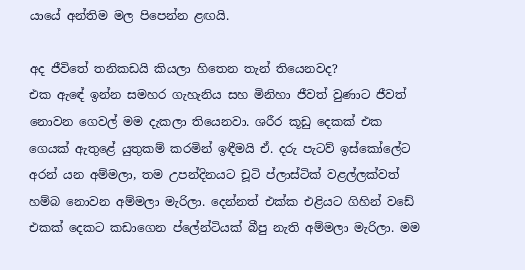යායේ අන්තිම මල පිපෙන්න ළඟයි.

අද ජීවිතේ තනිකඩයි කියලා හිතෙන තැන් තියෙනවද?
එක ඇඳේ ඉන්න සමහර ගැහැනිය සහ මිනිහා ජීවත් වුණාට ජීවත් නොවන ගෙවල් මම දැකලා තියෙනවා. ශරීර කූඩු දෙකක් එක ගෙයක් ඇතුළේ යුතුකම් කරමින් ඉඳීමයි ඒ. දරු පැටව් ඉස්කෝලේට අරන් යන අම්මලා, තම උපන්දිනයට චූටි ප්ලාස්ටික් වළල්ලක්වත් හම්බ නොවන අම්මලා මැරිලා. දෙන්නත් එක්ක එළියට ගිහින් වඩේ එකක් දෙකට කඩාගෙන ප්ලේන්ටියක් බීපු නැති අම්මලා මැරිලා. මම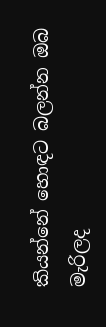කියන්නේ හොඳට බලන්න ඔබ මැරිලද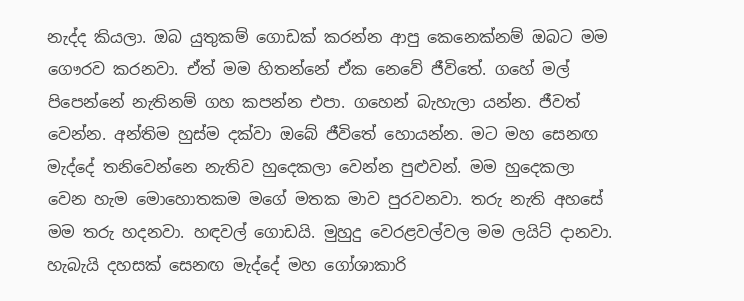නැද්ද කියලා. ඔබ යුතුකම් ගොඩක් කරන්න ආපු කෙනෙක්නම් ඔබට මම ගෞරව කරනවා. ඒත් මම හිතන්නේ ඒක නෙවේ ජීවිතේ. ගහේ මල් පිපෙන්නේ නැතිනම් ගහ කපන්න එපා. ගහෙන් බැහැලා යන්න. ජීවත් වෙන්න. අන්තිම හුස්ම දක්වා ඔබේ ජීවිතේ හොයන්න. මට මහ සෙනඟ මැද්දේ තනිවෙන්නෙ නැතිව හුදෙකලා වෙන්න පුළුවන්. මම හුදෙකලා වෙන හැම මොහොතකම මගේ මතක මාව පුරවනවා. තරු නැති අහසේ මම තරු හදනවා. හඳවල් ගොඩයි. මුහුදු වෙරළවල්වල මම ලයිට් දානවා. හැබැයි දහසක් සෙනඟ මැද්දේ මහ ගෝශාකාරි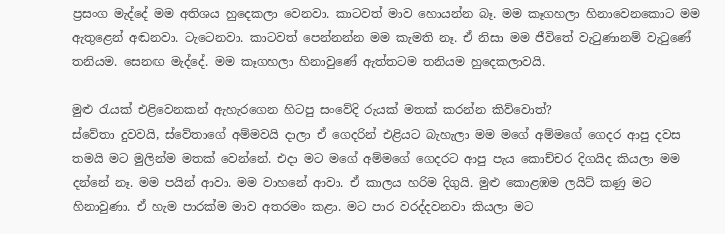ප්‍රසංග මැද්දේ මම අතිශය හුදෙකලා වෙනවා. කාටවත් මාව හොයන්න බෑ. මම කෑගහලා හිනාවෙනකොට මම ඇතුළෙන් අඬනවා. ටැටෙනවා. කාටවත් පෙන්නන්න මම කැමති නෑ. ඒ නිසා මම ජීවිතේ වැටුණානම් වැටුණේ තනියම. සෙනඟ මැද්දේ. මම කෑගහලා හිනාවුණේ ඇත්තටම තනියම හුදෙකලාවයි.

මුළු රැයක් එළිවෙනකන් ඇහැරගෙන හිටපු සංවේදි රුයක් මතක් කරන්න කිව්වොත්?
ස්වේතා දුවවයි, ස්වේතාගේ අම්මවයි දාලා ඒ ගෙදරින් එළියට බැහැලා මම මගේ අම්මගේ ගෙදර ආපු දවස තමයි මට මුලින්ම මතක් වෙන්නේ. එදා මට මගේ අම්මගේ ගෙදරට ආපු පැය කොච්චර දිගයිද කියලා මම දන්නේ නෑ. මම පයින් ආවා. මම වාහනේ ආවා. ඒ කාලය හරිම දිගුයි. මුළු කොළඹම ලයිට් කණු මට හිනාවුණා. ඒ හැම පාරක්ම මාව අතරමං කළා. මට පාර වරද්දවනවා කියලා මට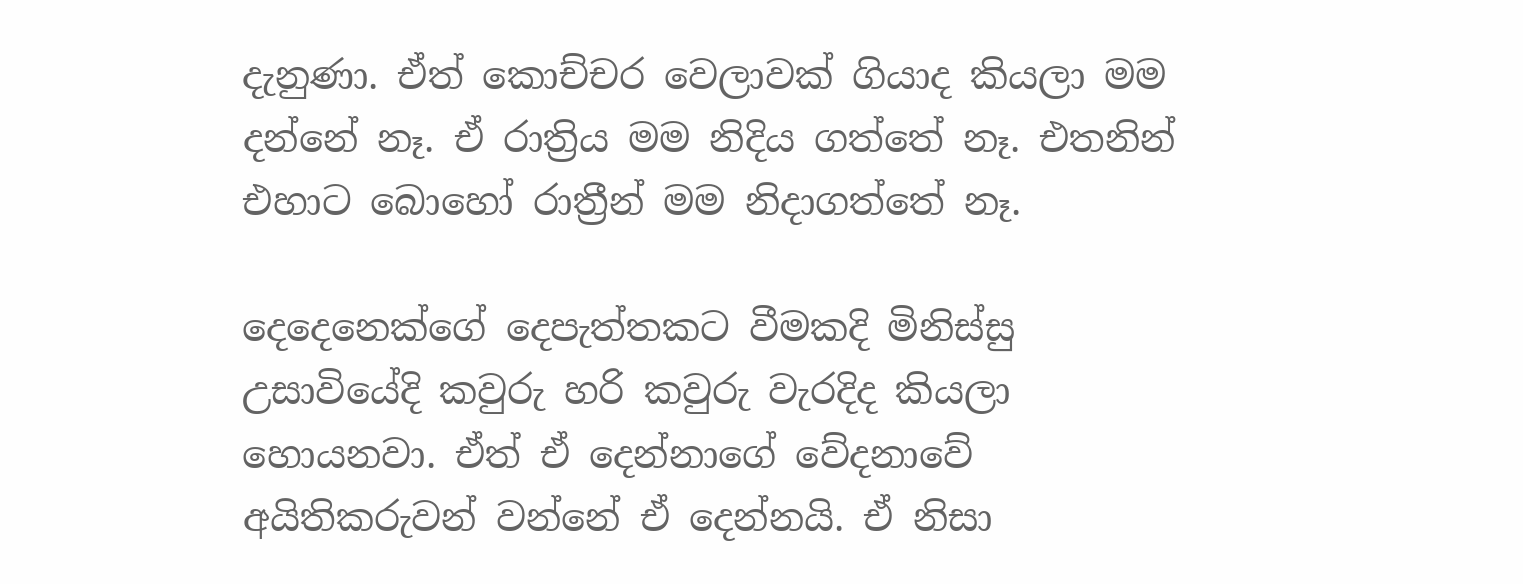දැනුණා. ඒත් කොච්චර වෙලාවක් ගියාද කියලා මම දන්නේ නෑ. ඒ රාත්‍රිය මම නිදිය ගත්තේ නෑ. එතනින් එහාට බොහෝ රාත්‍රීන් මම නිදාගත්තේ නෑ.

දෙදෙනෙක්ගේ දෙපැත්තකට වීමකදි මිනිස්සු උසාවියේදි කවුරු හරි කවුරු වැරදිද කියලා හොයනවා. ඒත් ඒ දෙන්නාගේ වේදනාවේ අයිතිකරුවන් වන්නේ ඒ දෙන්නයි. ඒ නිසා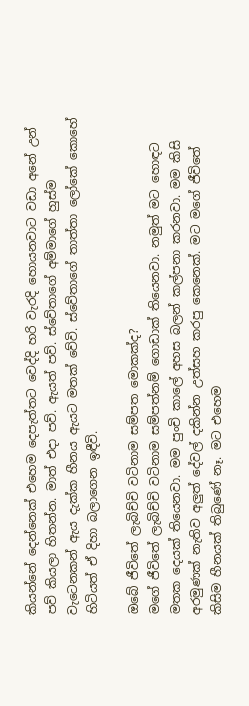කියන්නේ දෙන්නෙක් එහෙම දෙපැත්තට වෙද්දි හරි වැරදි හොයනවාට වඩා අනේ උන් පව් කියලා හිතන්න. මාත් එදා පව්. ඇයත් පව්. ස්වේතාගේ අම්මාගේ හුස්ම වැටෙනකන් ඇය දැක්ක හීනය ඇයට මතක් වේවි. ස්වේතාගේ තාත්තා ලෝකේ කොහේ හිටියත් ඒ දිහා බලාගෙන ඉඳීවි.

ඔබේ ජීවිතේ ලැබිච්චි වටිනාම සම්පත මොකක්ද?
මගේ ජීවිතේ ලැබිච්චි වටිනාම සම්පත්නම් ගොඩාක් තියෙනවා. නමුත් මට හොඳට මතක දෙයක් තියෙනවා. මම පුංචි කාලේ අහස බලන් කල්පනා කරනවා. මම කිසි අරමුණක් නැතිව අලුත් දේවල් දකින්න උත්සහ කරපු කෙනෙක්. මට මගේ ජීවිතේ කිසිම හීනයක් තිබුණේ නෑ. මට එහෙම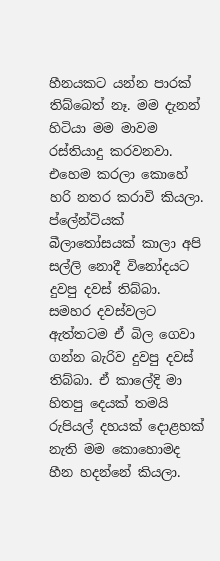හීනයකට යන්න පාරක් තිබ්බෙත් නෑ. මම දැනන් හිටියා මම මාවම රස්තියාදු කරවනවා. එහෙම කරලා කොහේ හරි නතර කරාවි කියලා.
ප්ලේන්ටියක් බීලාතෝසයක් කාලා අපි සල්ලි නොදී විනෝදයට දුවපු දවස් තිබ්බා. සමහර දවස්වලට ඇත්තටම ඒ බිල ගෙවා ගන්න බැරිව දුවපු දවස් තිබ්බා. ඒ කාලේදි මා හිතපු දෙයක් තමයි රුපියල් දහයක් දොළහක් නැති මම කොහොමද හීන හදන්නේ කියලා.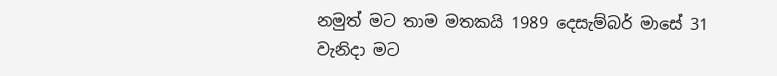නමුත් මට තාම මතකයි 1989 දෙසැම්බර් මාසේ 31 වැනිදා මට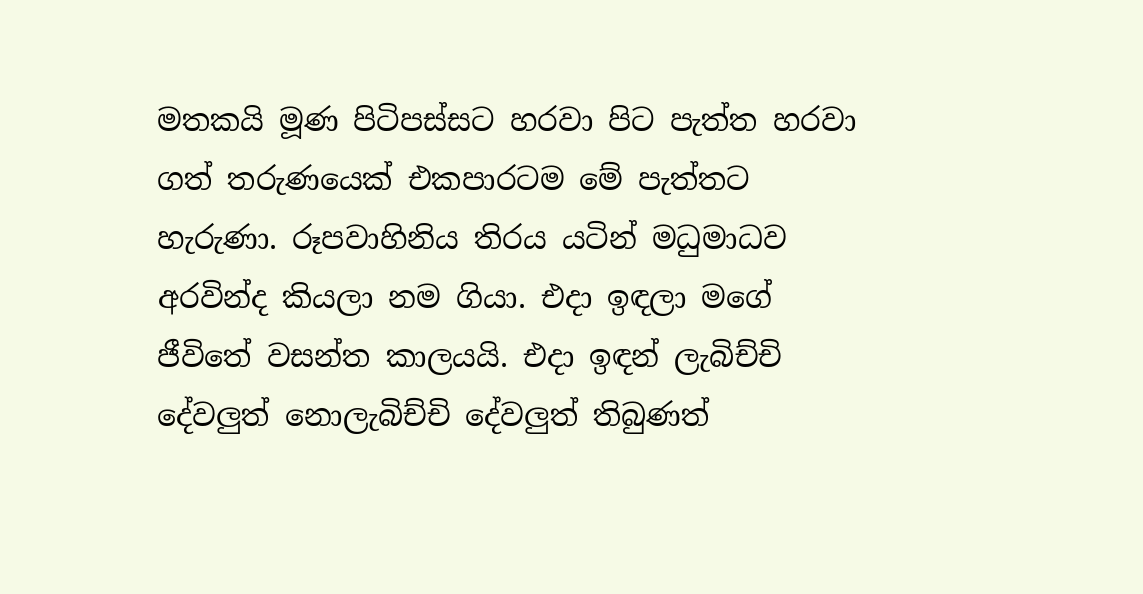මතකයි මූණ පිටිපස්සට හරවා පිට පැත්ත හරවා ගත් තරුණයෙක් එකපාරටම මේ පැත්තට හැරුණා. රූපවාහිනිය තිරය යටින් මධුමාධව අරවින්ද කියලා නම ගියා. එදා ඉඳලා මගේ ජීවිතේ වසන්ත කාලයයි. එදා ඉඳන් ලැබිච්චි දේවලුත් නොලැබිච්චි දේවලුත් තිබුණත්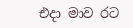එදා මාව රට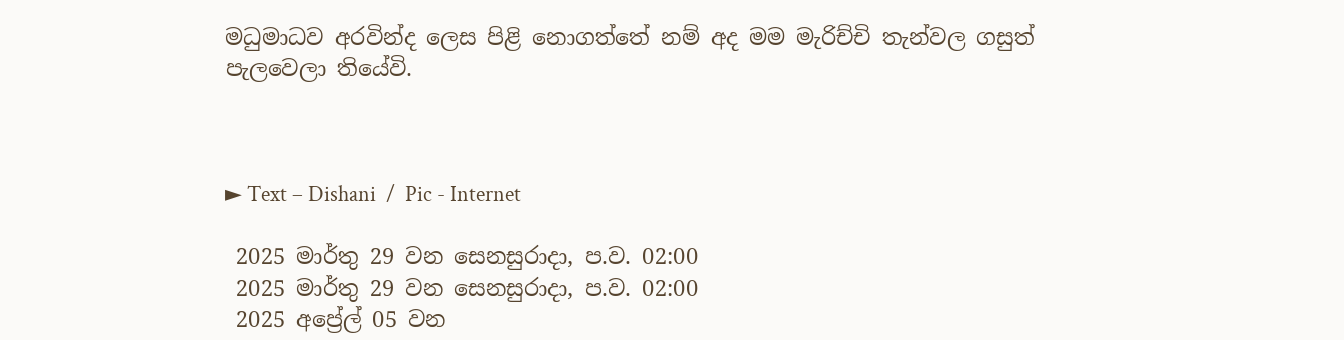මධුමාධව අරවින්ද ලෙස පිළි නොගත්තේ නම් අද මම මැරිච්චි තැන්වල ගසුත් පැලවෙලා තියේවි.



► Text – Dishani  /  Pic - Internet

 2025 මාර්තු 29 වන සෙනසුරාදා, ප.ව. 02:00
 2025 මාර්තු 29 වන සෙනසුරාදා, ප.ව. 02:00
 2025 අප්‍රේල් 05 වන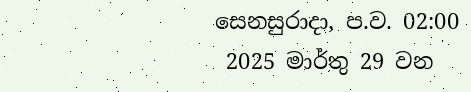සෙනසුරාදා, ප.ව. 02:00
 2025 මාර්තු 29 වන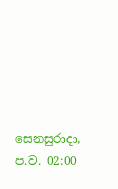සෙනසුරාදා, ප.ව. 02:00